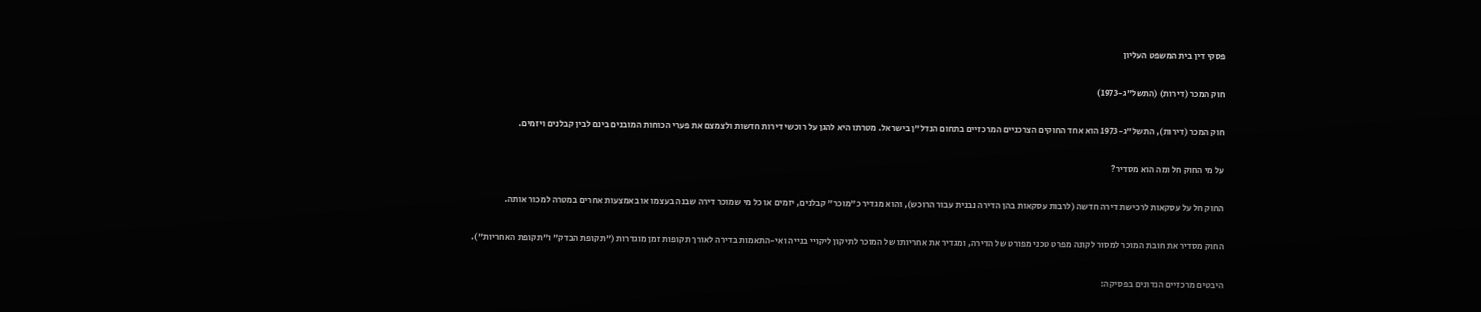פסקי דין בית המשפט העליון

חוק המכר (דירות) (התשל"ג-1973)

חוק המכר (דירות), התשל"ג-1973 הוא אחד החוקים הצרכניים המרכזיים בתחום הנדל"ן בישראל. מטרתו היא להגן על רוכשי דירות חדשות ולצמצם את פערי הכוחות המובנים בינם לבין קבלנים ויזמים.

על מי החוק חל ומה הוא מסדיר?

החוק חל על עסקאות לרכישת דירה חדשה (לרבות עסקאות בהן הדירה נבנית עבור הרוכש), והוא מגדיר כ"מוכר" קבלנים, יזמים או כל מי שמוכר דירה שבנה בעצמו או באמצעות אחרים במטרה למכור אותה.

החוק מסדיר את חובת המוכר למסור לקונה מפרט טכני מפורט של הדירה, ומגדיר את אחריותו של המוכר לתיקון ליקויי בנייה ואי-התאמות בדירה לאורך תקופות זמן מוגדרות ("תקופת הבדק" ו"תקופת האחריות").

היבטים מרכזיים הנדונים בפסיקה: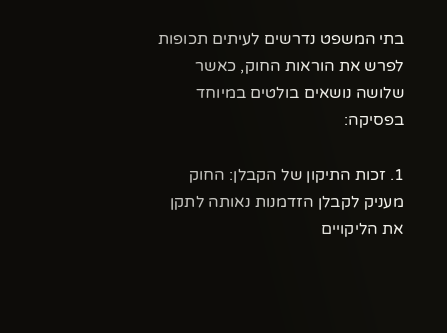בתי המשפט נדרשים לעיתים תכופות לפרש את הוראות החוק, כאשר שלושה נושאים בולטים במיוחד בפסיקה:

1. זכות התיקון של הקבלן: החוק מעניק לקבלן הזדמנות נאותה לתקן את הליקויים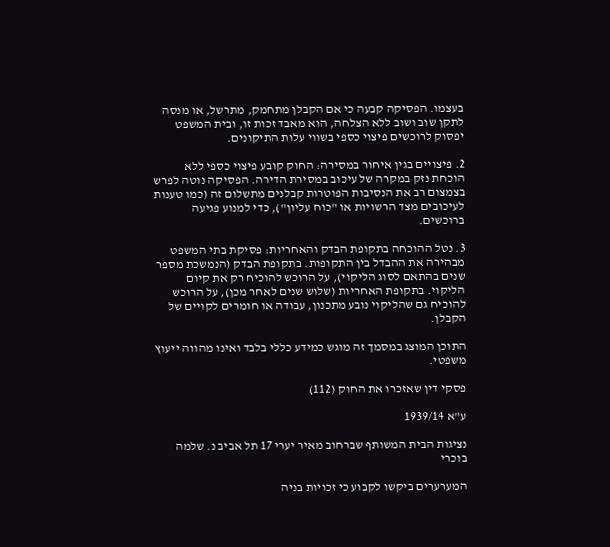בעצמו. הפסיקה קבעה כי אם הקבלן מתחמק, מתרשל, או מנסה לתקן שוב ושוב ללא הצלחה, הוא מאבד זכות זו, ובית המשפט יפסוק לרוכשים פיצוי כספי בשווי עלות התיקונים.

2. פיצויים בגין איחור במסירה: החוק קובע פיצוי כספי ללא הוכחת נזק במקרה של עיכוב במסירת הדירה. הפסיקה נוטה לפרש בצמצום רב את הנסיבות הפוטרות קבלנים מתשלום זה (כמו טענות לעיכובים מצד הרשויות או "כוח עליון"), כדי למנוע פגיעה ברוכשים.

3. נטל ההוכחה בתקופת הבדק והאחריות: פסיקת בתי המשפט מבהירה את ההבדל בין התקופות. בתקופת הבדק (הנמשכת מספר שנים בהתאם לסוג הליקוי), על הרוכש להוכיח רק את קיום הליקוי. בתקופת האחריות (שלוש שנים לאחר מכן), על הרוכש להוכיח גם שהליקוי נובע מתכנון, עבודה או חומרים לקויים של הקבלן.

התוכן המוצג במסמך זה מוגש כמידע כללי בלבד ואינו מהווה ייעוץ משפטי.

פסקי דין שאזכרו את החוק (112)

ע"א 1939/14

נציגות הבית המשותף שברחוב מאיר יערי 17 תל אביב נ. שלמה בוכרי

המערערים ביקשו לקבוע כי זכויות בניה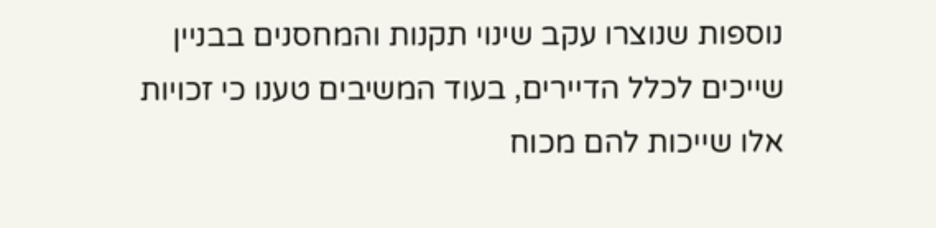נוספות שנוצרו עקב שינוי תקנות והמחסנים בבניין שייכים לכלל הדיירים, בעוד המשיבים טענו כי זכויות אלו שייכות להם מכוח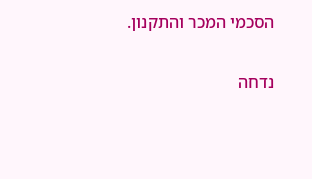הסכמי המכר והתקנון.

נדחה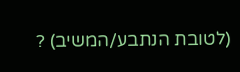(לטובת הנתבע/המשיב) ?